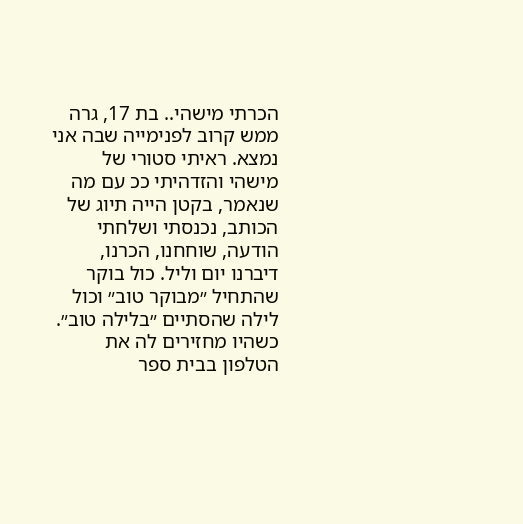הכרתי מישהי.. בת 17, גרה ממש קרוב לפנימייה שבה אני נמצא. ראיתי סטורי של מישהי והזדהיתי ככ עם מה שנאמר, בקטן הייה תיוג של הכותב, נכנסתי ושלחתי הודעה, שוחחנו, הכרנו, דיברנו יום וליל. כול בוקר שהתחיל ״מבוקר טוב״ וכול לילה שהסתיים ״בלילה טוב״. כשהיו מחזירים לה את הטלפון בבית ספר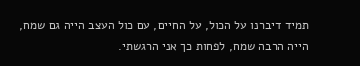תמיד דיברנו על הכול, על החיים, עם כול העצב הייה גם שמח, הייה הרבה שמח, לפחות כך אני הרגשתי.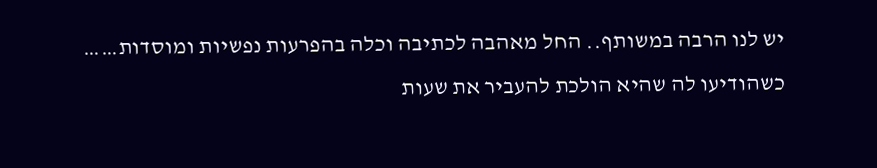יש לנו הרבה במשותף.. החל מאהבה לכתיבה וכלה בהפרעות נפשיות ומוסדות……
כשהודיעו לה שהיא הולכת להעביר את שעות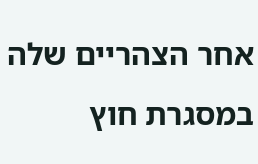אחר הצהריים שלה במסגרת חוץ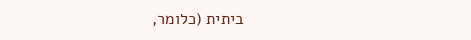ביתית (כלומר,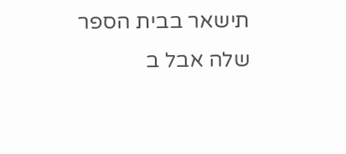תישאר בבית הספר שלה אבל ב